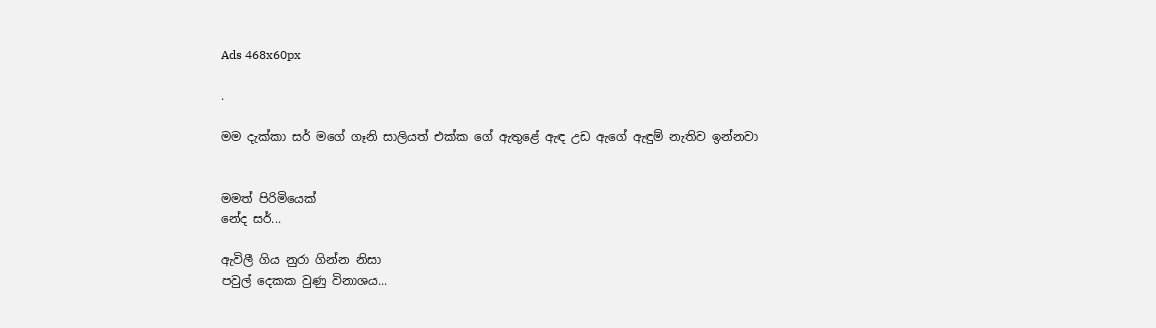Ads 468x60px

.

මම දැක්කා සර් මගේ ගෑනි සාලියත් එක්ක ගේ ඇතුළේ ඇඳ උඩ ඇගේ ඇඳුම් නැතිව ඉන්නවා


මමත් පිරිමියෙක්
නේද සර්...

ඇවිලී ගිය නුරා ගින්න නිසා
පවුල් දෙකක වුණු විනාශය...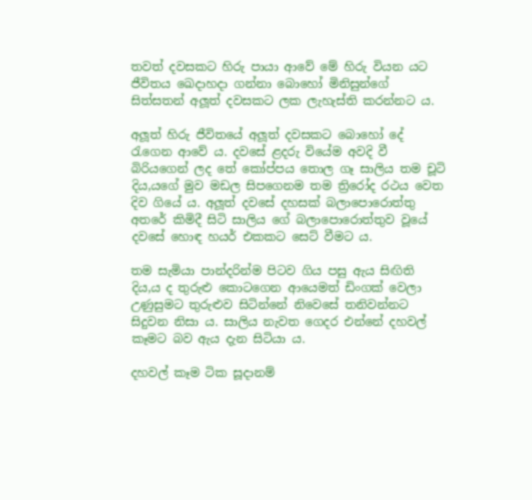තවත් දවසකට හිරු පායා ආවේ මේ හිරු වියන යට ජීවිතය ඛෙදාහදා ගන්නා බොහෝ මිනිසුන්ගේ සිත්සතන් අලූ‍ත් දවසකට ලක ලැහැස්ති කරන්නට ය.

අලූ‍ත් හිරු ජීවිතයේ අලූ‍ත් දවසකට බොහෝ දේ රැගෙන ආවේ ය. දවසේ ළදරු වියේම අවදි වී බිරියගෙන් ලද තේ කෝප්පය තොල ගෑ සාලිය තම චූටි දිය‚යගේ මුව මඩල සිපගෙනම තම ත්‍රිරෝද රථය වෙත දිව ගියේ ය. අලූ‍ත් දවසේ දහසක් බලාපොරොත්තු අතරේ කිමිදී සිටි සාලිය ගේ බලාපොරොත්තුව වූයේ දවසේ හොඳ හයර් එකකට සෙට් වීමට ය.

තම සැමියා පාන්දරින්ම පිටව ගිය පසු ඇය සිඟිති දිය‚ය ද තුරුළු කොටගෙන ආයෙමත් ඩිංගක් වෙලා උණුසුමට තුරුළුව සිටින්නේ නිවෙසේ තනිවන්නට සිදුවන නිසා ය. සාලිය නැවත ගෙදර එන්නේ දහවල් කෑමට බව ඇය දැන සිටියා ය.

දහවල් කෑම ටික සූදානම්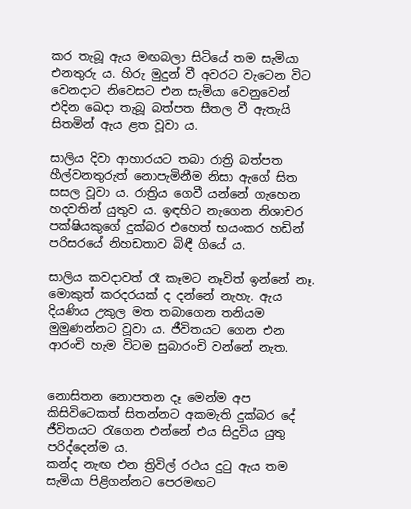කර තැබූ ඇය මඟබලා සිටියේ තම සැමියා එනතුරු ය. හිරු මුදුන් වී අවරට වැටෙන විට වෙනදාට නිවෙසට එන සැමියා වෙනුවෙන් එදින ඛෙදා තැබූ බත්පත සීතල වී ඇතැයි සිතමින් ඇය ළත වූවා ය.

සාලිය දිවා ආහාරයට තබා රාත්‍රි බත්පත හීල්වනතුරුත් නොපැමිනීම නිසා ඇගේ සිත සසල වූවා ය. රාත්‍රිය ගෙවී යන්නේ ගැහෙන හදවතින් යුතුව ය. ඉඳහිට නැගෙන නිශාචර පක්ෂියකුගේ දුක්බර එහෙත් භයංකර හඩින් පරිසරයේ නිහඩතාව බිඳී ගියේ ය.

සාලිය කවදාවත් රෑ කෑමට නෑවිත් ඉන්නේ නෑ. මොකුත් කරදරයක් ද දන්නේ නැහැ. ඇය දියණිය උකුල මත තබාගෙන තනියම මුමුණන්නට වූවා ය. ජීවිතයට ගෙන එන ආරංචි හැම විටම සුබාරංචි වන්නේ නැත.


නොසිතන නොපතන දෑ මෙන්ම අප කිසිවිටෙකත් සිතන්නට අකමැති දුක්බර දේ ජීවිතයට රැගෙන එන්නේ එය සිදුවිය යුතු පරිද්දෙන්ම ය.
කන්ද නැඟ එන ත්‍රිවිල් රථය දුටු ඇය තම සැමියා පිළිගන්නට පෙරමඟට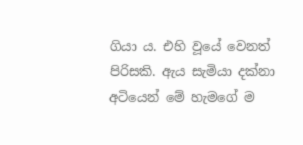ගියා ය. එහි වූයේ වෙනත් පිරිසකි. ඇය සැමියා දක්නා අටියෙන් මේ හැමගේ ම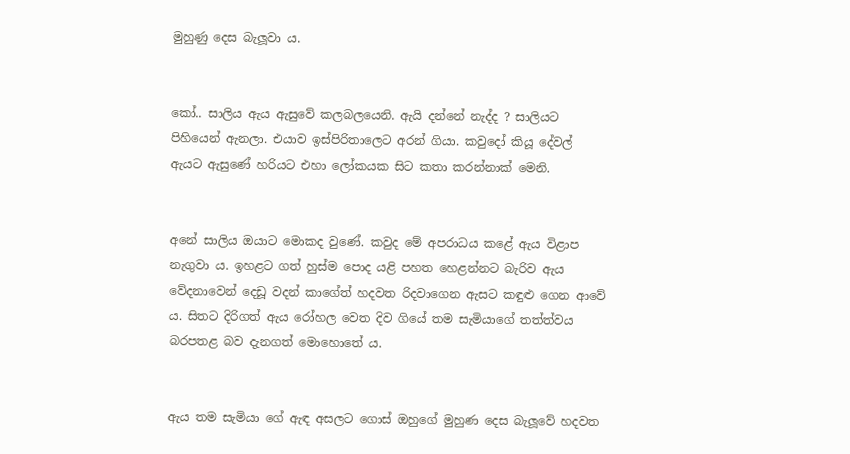මුහුණු දෙස බැලූ‍වා ය.


කෝ.. සාලිය ඇය ඇසුවේ කලබලයෙනි. ඇයි දන්නේ නැද්ද ? සාලියට පිහියෙන් ඇනලා. එයාව ඉස්පිරිතාලෙට අරන් ගියා. කවුදෝ කියූ දේවල් ඇයට ඇසුණේ හරියට එහා ලෝකයක සිට කතා කරන්නාක් මෙනි.


අනේ සාලිය ඔයාට මොකද වුණේ. කවුද මේ අපරාධය කළේ ඇය විළාප නැගුවා ය. ඉහළට ගත් හුස්ම පොද යළි පහත හෙළන්නට බැරිව ඇය වේදනාවෙන් දෙඩූ වදන් කාගේත් හදවත රිදවාගෙන ඇසට කඳුළු ගෙන ආවේ ය. සිතට දිරිගත් ඇය රෝහල වෙත දිව ගියේ තම සැමියාගේ තත්ත්වය බරපතළ බව දැනගත් මොහොතේ ය.


ඇය තම සැමියා ගේ ඇඳ අසලට ගොස් ඔහුගේ මුහුණ දෙස බැලූ‍වේ හදවත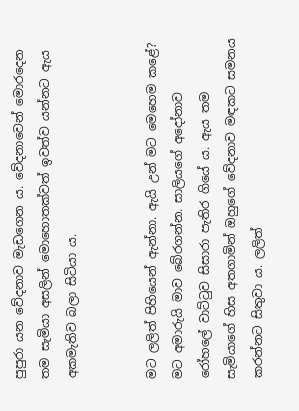පුපුරා යන වේදනාව මැඩගෙන ය. වේදනාවෙන් මොරදෙන තම සැමියා අසලින් මොහොතක්වත් ඉවත්ව යන්නට ඇය අකමැතිව බලා සිටියා ය.


මට ලලිත් පිහියෙන් ඇන්නා. ඇයි උන් මට මෙහෙම කළේ? මට අමාරුයි මාව බේරගන්න. සාලියගේ අදෝනාව රෝහලේ වාට්ටුව සිසාරා පැතිර ගියේ ය. ඇය තම සැමියාගේ හිස අතගාමින් ඔහුගේ වේදනාව මඳකට සමනය කරන්නට සිතුවා ය. ලලිත්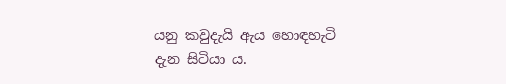යනු කවුදැයි ඇය හොඳහැටි දැන සිටියා ය.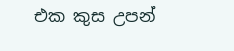එක කුස උපන්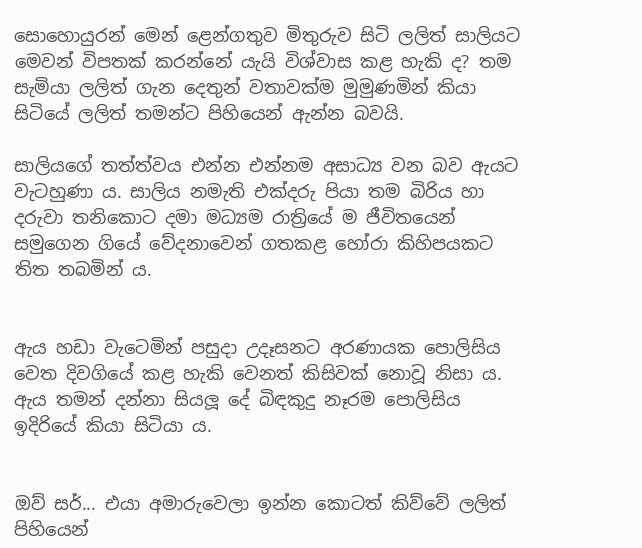සොහොයුරන් මෙන් ළෙන්ගතුව මිතුරුව සිටි ලලිත් සාලියට මෙවන් විපතක් කරන්නේ යැයි විශ්වාස කළ හැකි ද? තම සැමියා ලලිත් ගැන දෙතුන් වතාවක්ම මුමුණමින් කියා සිටියේ ලලිත් තමන්ට පිහියෙන් ඇන්න බවයි.

සාලියගේ තත්ත්වය එන්න එන්නම අසාධ්‍ය වන බව ඇයට වැටහුණා ය. සාලිය නමැති එක්දරු පියා තම බිරිය හා දරුවා තනිකොට දමා මධ්‍යම රාත්‍රියේ ම ජීවිතයෙන් සමුගෙන ගියේ වේදනාවෙන් ගතකළ හෝරා කිහිපයකට තිත තබමින් ය.


ඇය හඩා වැටෙමින් පසුදා උදෑසනට අරණායක පොලිසිය වෙත දිවගියේ කළ හැකි වෙනත් කිසිවක් නොවූ නිසා ය. ඇය තමන් දන්නා සියලූ‍ දේ බිඳකුදු නෑරම පොලිසිය ඉදිරියේ කියා සිටියා ය.


ඔව් සර්... එයා අමාරුවෙලා ඉන්න කොටත් කිව්වේ ලලිත් පිහියෙන්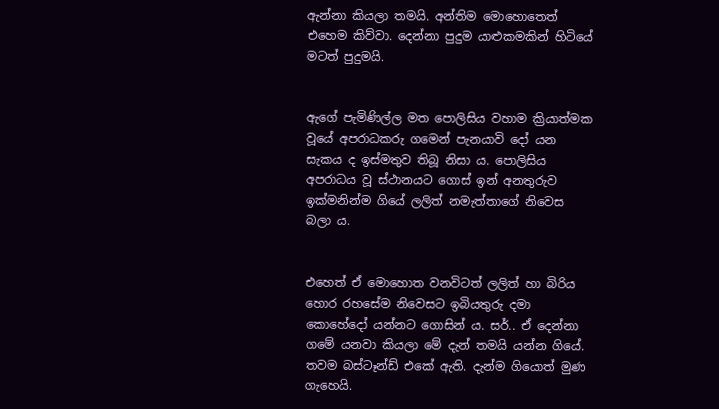ඇන්නා කියලා තමයි. අන්තිම මොහොතෙත් එහෙම කිව්වා. දෙන්නා පුදුම යාළුකමකින් හිටියේ මටත් පුදුමයි.


ඇගේ පැමිණිල්ල මත පොලිසිය වහාම ක්‍රියාත්මක වූයේ අපරාධකරු ගමෙන් පැනයාවි දෝ යන සැකය ද ඉස්මතුව තිබූ නිසා ය. පොලිසිය අපරාධය වූ ස්ථානයට ගොස් ඉන් අනතුරුව ඉක්මනින්ම ගියේ ලලිත් නමැත්තාගේ නිවෙස බලා ය.


එහෙත් ඒ මොහොත වනවිටත් ලලිත් හා බිරිය හොර රහසේම නිවෙසට ඉබියතුරු දමා කොහේදෝ යන්නට ගොසින් ය. සර්.. ඒ දෙන්නා ගමේ යනවා කියලා මේ දැන් තමයි යන්න ගියේ. තවම බස්ටෑන්ඩ් එකේ ඇති. දැන්ම ගියොත් මුණ ගැහෙයි.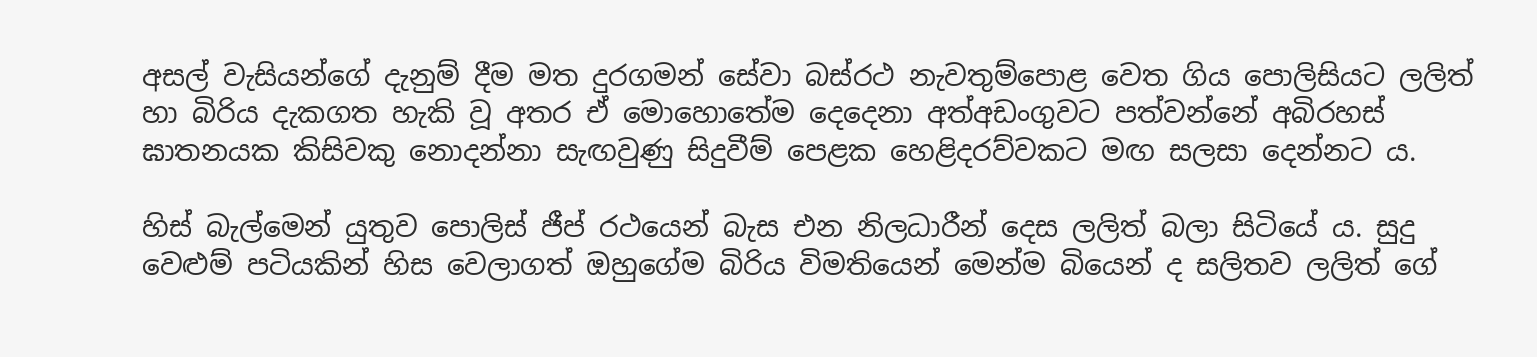අසල් වැසියන්ගේ දැනුම් දීම මත දුරගමන් සේවා බස්රථ නැවතුම්පොළ වෙත ගිය පොලිසියට ලලිත් හා බිරිය දැකගත හැකි වූ අතර ඒ මොහොතේම දෙදෙනා අත්අඩංගුවට පත්වන්නේ අබිරහස් ඝාතනයක කිසිවකු නොදන්නා සැඟවුණු සිදුවීම් පෙළක හෙළිදරව්වකට මඟ සලසා දෙන්නට ය.

හිස් බැල්මෙන් යුතුව පොලිස් ජීප් රථයෙන් බැස එන නිලධාරීන් දෙස ලලිත් බලා සිටියේ ය. සුදු වෙළුම් පටියකින් හිස වෙලාගත් ඔහුගේම බිරිය විමතියෙන් මෙන්ම බියෙන් ද සලිතව ලලිත් ගේ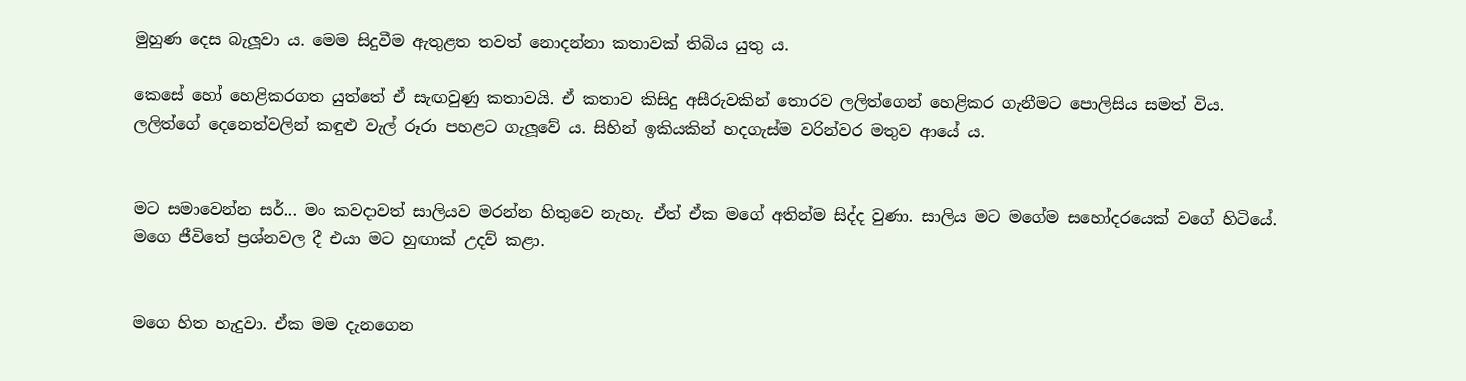මුහුණ දෙස බැලූ‍වා ය. මෙම සිදුවීම ඇතුළත තවත් නොදන්නා කතාවක් තිබිය යුතු ය.

කෙසේ හෝ හෙළිකරගත යුත්තේ ඒ සැඟවුණු කතාවයි. ඒ කතාව කිසිදු අසීරුවකින් තොරව ලලිත්ගෙන් හෙළිකර ගැනීමට පොලිසිය සමත් විය.
ලලිත්ගේ දෙනෙත්වලින් කඳුළු වැල් රූරා පහළට ගැලූ‍වේ ය. සිහින් ඉකියකින් හදගැස්ම වරින්වර මතුව ආයේ ය.


මට සමාවෙන්න සර්... මං කවදාවත් සාලියව මරන්න හිතුවෙ නැහැ. ඒත් ඒක මගේ අතින්ම සිද්ද වුණා. සාලිය මට මගේම සහෝදරයෙක් වගේ හිටියේ. මගෙ ජීවිතේ ප්‍රශ්නවල දී එයා මට හුඟාක් උදව් කළා.


මගෙ හිත හැදුවා. ඒක මම දැනගෙන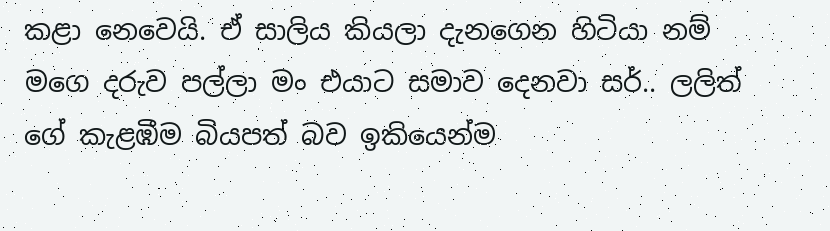කළා නෙවෙයි. ඒ සාලිය කියලා දැනගෙන හිටියා නම් මගෙ දරුව පල්ලා මං එයාට සමාව දෙනවා සර්.. ලලිත් ගේ කැළඹීම බියපත් බව ඉකියෙන්ම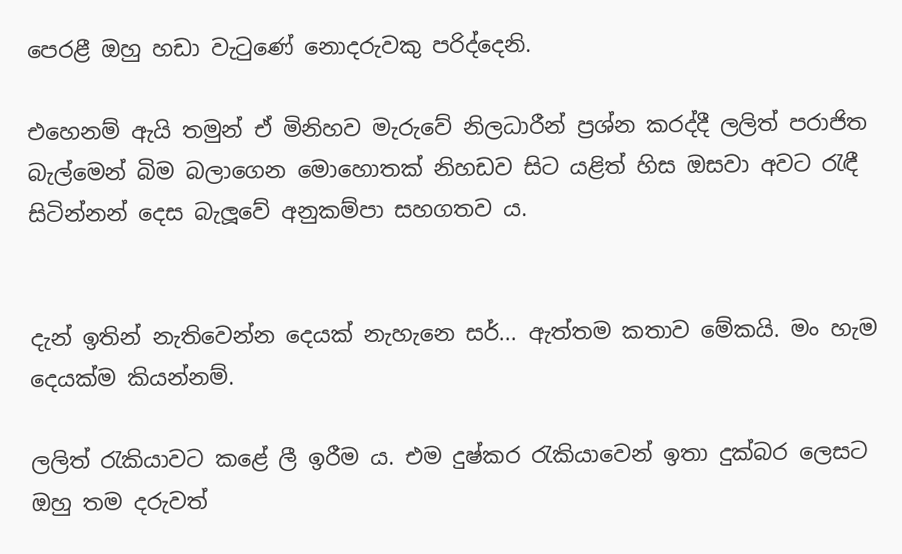පෙරළී ඔහු හඩා වැටුණේ නොදරුවකු පරිද්දෙනි.

එහෙනම් ඇයි තමුන් ඒ මිනිහව මැරුවේ නිලධාරීන් ප්‍රශ්න කරද්දී ලලිත් පරාජිත බැල්මෙන් බිම බලාගෙන මොහොතක් නිහඩව සිට යළිත් හිස ඔසවා අවට රැඳී සිටින්නන් දෙස බැලූ‍වේ අනුකම්පා සහගතව ය.


දැන් ඉතින් නැතිවෙන්න දෙයක් නැහැනෙ සර්... ඇත්තම කතාව මේකයි. මං හැම දෙයක්ම කියන්නම්.

ලලිත් රැකියාවට කළේ ලී ඉරීම ය. එම දුෂ්කර රැකියාවෙන් ඉතා දුක්බර ලෙසට ඔහු තම දරුවත්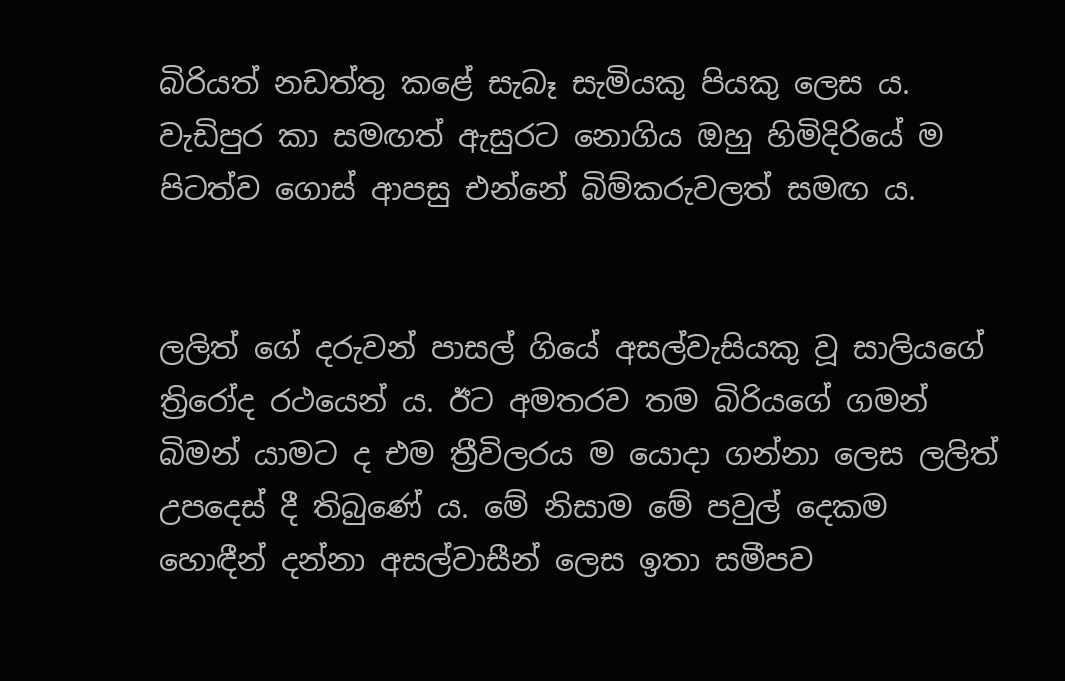බිරියත් නඩත්තු කළේ සැබෑ සැමියකු පියකු ලෙස ය. වැඩිපුර කා සමඟත් ඇසුරට නොගිය ඔහු හිමිදිරියේ ම පිටත්ව ගොස් ආපසු එන්නේ බිම්කරුවලත් සමඟ ය.


ලලිත් ගේ දරුවන් පාසල් ගියේ අසල්වැසියකු වූ සාලියගේ ත්‍රිරෝද රථයෙන් ය. ඊට අමතරව තම බිරියගේ ගමන් බිමන් යාමට ද එම ත්‍රීවිලරය ම යොදා ගන්නා ලෙස ලලිත් උපදෙස් දී තිබුණේ ය. මේ නිසාම මේ පවුල් දෙකම හොඳීන් දන්නා අසල්වාසීන් ලෙස ඉතා සමීපව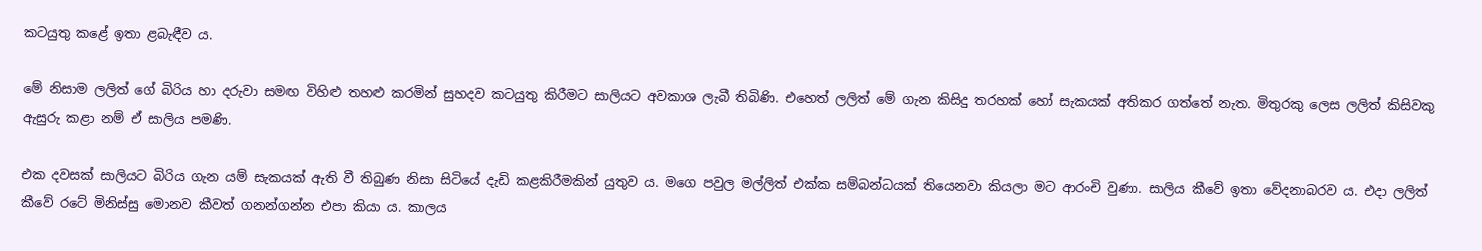කටයුතු කළේ ඉතා ළබැඳීව ය.

මේ නිසාම ලලිත් ගේ බිරිය හා දරුවා සමඟ විහිළු තහළු කරමින් සුහදව කටයුතු කිරීමට සාලියට අවකාශ ලැබී තිබිණි. එහෙත් ලලිත් මේ ගැන කිසිදු තරහක් හෝ සැකයක් අතිකර ගත්තේ නැත. මිතුරකු ලෙස ලලිත් කිසිවකු ඇසුරු කළා නම් ඒ සාලිය පමණි.

එක දවසක් සාලියට බිරිය ගැන යම් සැකයක් ඇති වී තිබුණ නිසා සිටියේ දැඩි කළකිරීමකින් යුතුව ය. මගෙ පවුල මල්ලිත් එක්ක සම්බන්ධයක් තියෙනවා කියලා මට ආරංචි වුණා. සාලිය කීවේ ඉතා වේදනාබරව ය. එදා ලලිත් කීවේ රටේ මිනිස්සු මොනව කීවත් ගනන්ගන්න එපා කියා ය. කාලය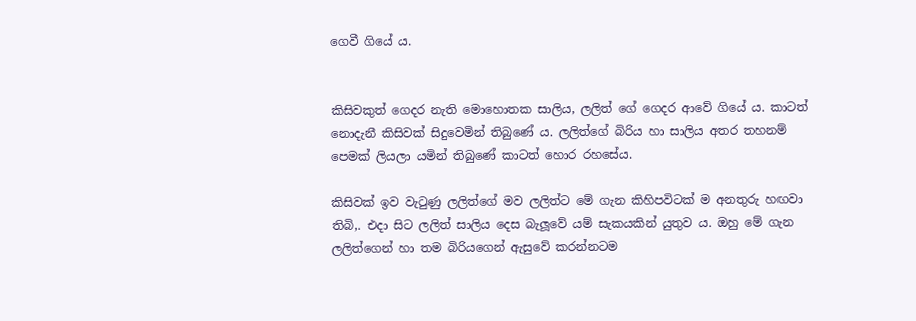ගෙවී ගියේ ය.


කිසිවකුත් ගෙදර නැති මොහොතක සාලිය, ලලිත් ගේ ගෙදර ආවේ ගියේ ය. කාටත් නොදැනී කිසිවක් සිදුවෙමින් තිබුණේ ය. ලලිත්ගේ බිරිය හා සාලිය අතර තහනම් පෙමක් ලියලා යමින් තිබුණේ කාටත් හොර රහසේය.

කිසිවක් ඉව වැටුණු ලලිත්ගේ මව ලලිත්ට මේ ගැන කිහිපවිටක් ම අනතුරු හඟවා තිබි‚. එදා සිට ලලිත් සාලිය දෙස බැලූ‍වේ යම් සැකයකින් යුතුව ය. ඔහු මේ ගැන ලලිත්ගෙන් හා තම බිරියගෙන් ඇසුවේ කරන්නටම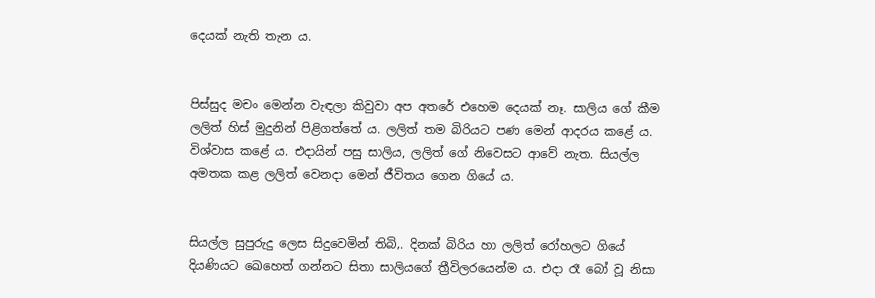දෙයක් නැති තැන ය.


පිස්සුද මචං මෙන්න වැඳලා කිවුවා අප අතරේ එහෙම දෙයක් නෑ. සාලිය ගේ කීම ලලිත් හිස් මුදුනින් පිළිගත්තේ ය. ලලිත් තම බිරියට පණ මෙන් ආදරය කළේ ය. විශ්වාස කළේ ය. එදායින් පසු සාලිය, ලලිත් ගේ නිවෙසට ආවේ නැත. සියල්ල අමතක කළ ලලිත් වෙනදා මෙන් ජීවිතය ගෙන ගියේ ය.


සියල්ල සුපුරුදු ලෙස සිදුවෙමින් තිබි‚. දිනක් බිරිය හා ලලිත් රෝහලට ගියේ දියණියට ඛෙහෙත් ගන්නට සිතා සාලියගේ ත්‍රීවිලරයෙන්ම ය. එදා රෑ බෝ වූ නිසා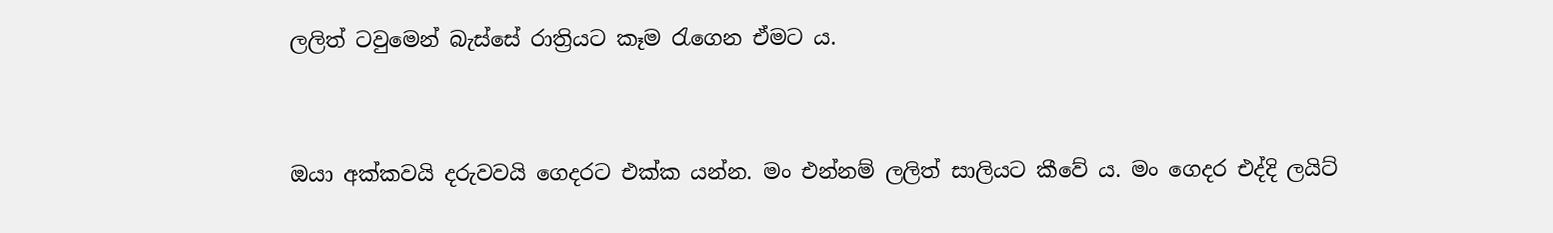ලලිත් ටවුමෙන් බැස්සේ රාත්‍රියට කෑම රැගෙන ඒමට ය.


ඔයා අක්කවයි දරුවවයි ගෙදරට එක්ක යන්න. මං එන්නම් ලලිත් සාලියට කීවේ ය. මං ගෙදර එද්දි ලයිට්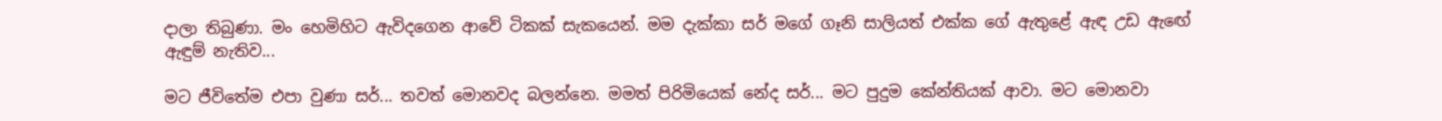දාලා තිබුණා. මං හෙමිහිට ඇවිදගෙන ආවේ ටිකක් සැකයෙන්. මම දැක්කා සර් මගේ ගෑනි සාලියත් එක්ක ගේ ඇතුළේ ඇඳ උඩ ඇඟේ ඇඳුම් නැතිව...

මට ජීවිතේම එපා වුණා සර්... තවත් මොනවද බලන්නෙ. මමත් පිරිමියෙක් නේද සර්... මට පුදුම කේන්තියක් ආවා. මට මොනවා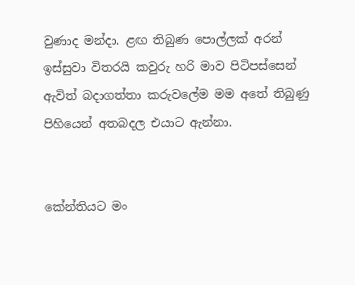වුණාද මන්දා. ළඟ තිබුණ පොල්ලක් අරන් ඉස්සුවා විතරයි කවුරු හරි මාව පිටිපස්සෙන් ඇවිත් බදාගත්තා කරුවලේම මම අතේ තිබුණු පිහියෙන් අතබදල එයාට ඇන්නා.


කේන්තියට මං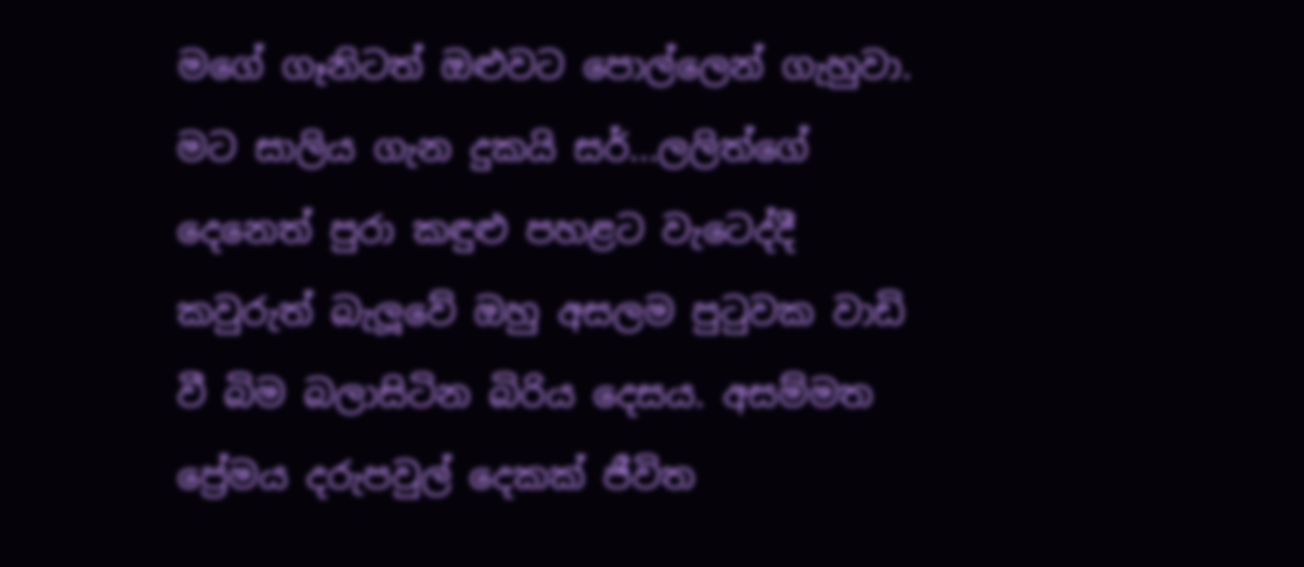මගේ ගෑනිටත් ඔළුවට පොල්ලෙන් ගැහුවා. මට සාලිය ගැන දුකයි සර්...ලලිත්ගේ දෙනෙත් පුරා කඳුළු පහළට වැටෙද්දී කවුරුත් බැලූ‍වේ ඔහු අසලම පුටුවක වාඩි වී බිම බලාසිටින බිරිය දෙසය. අසම්මත ප්‍රේමය දරුපවුල් දෙකක් ජීවිත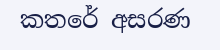කතරේ අසරණ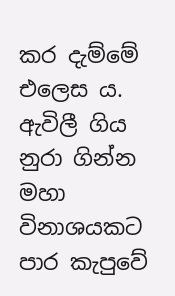කර දැම්මේ එලෙස ය. ඇවිලී ගිය නුරා ගින්න මහා විනාශයකට පාර කැපුවේ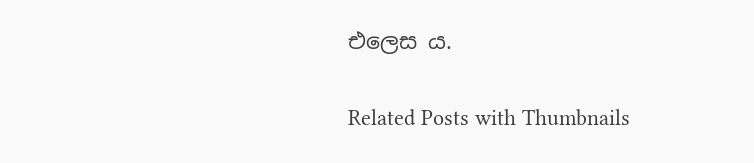එලෙස ය.

Related Posts with Thumbnails